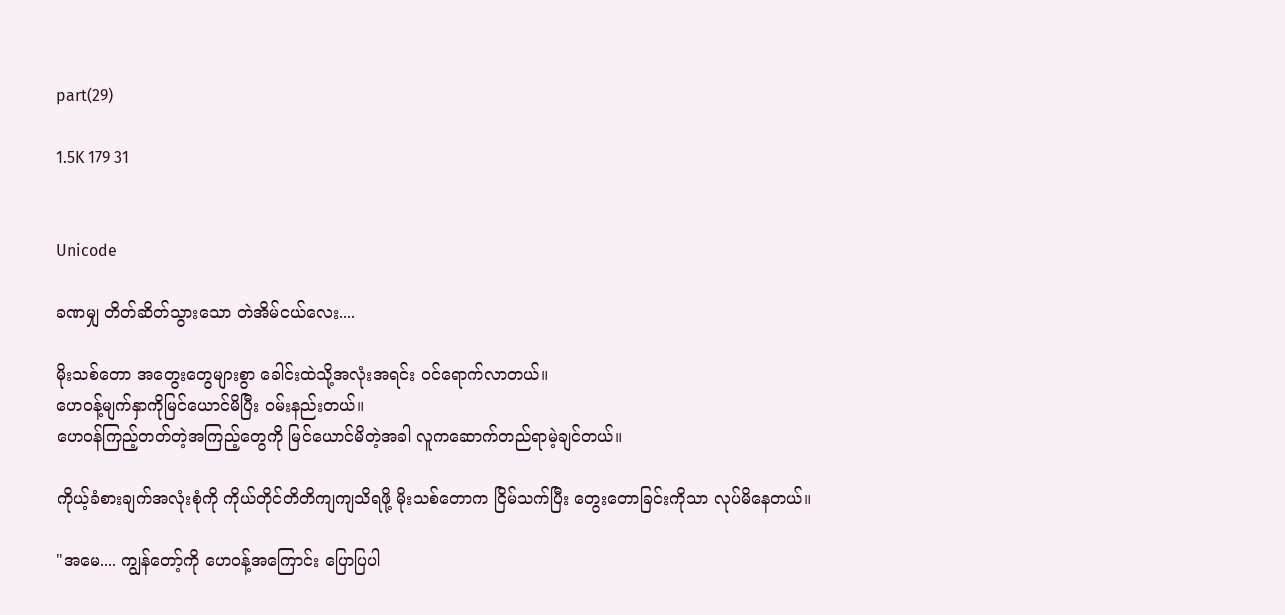part(29)

1.5K 179 31


Unicode

ခဏမျှ တိတ်ဆိတ်သွားသော တဲအိမ်ငယ်လေး....

မိုးသစ်တော အတွေးတွေများစွာ ခေါင်းထဲသို့အလုံးအရင်း ဝင်ရောက်လာတယ်။
ဟေဝန့်မျက်နှာကိုမြင်ယောင်မိပြီး ဝမ်းနည်းတယ်။
ဟေဝန်ကြည့်တတ်တဲ့အကြည့်တွေကို မြင်ယောင်မိတဲ့အခါ လူကဆောက်တည်ရာမဲ့ချင်တယ်။

ကိုယ့်ခံစားချက်အလုံးစုံကို ကိုယ်တိုင်တိတိကျကျသိရဖို့ မိုးသစ်တောက ငြိမ်သက်ပြီး တွေးတောခြင်းကိုသာ လုပ်မိနေတယ်။

"အမေ.... ကျွန်တော့်ကို ဟေဝန့်အကြောင်း ပြောပြပါ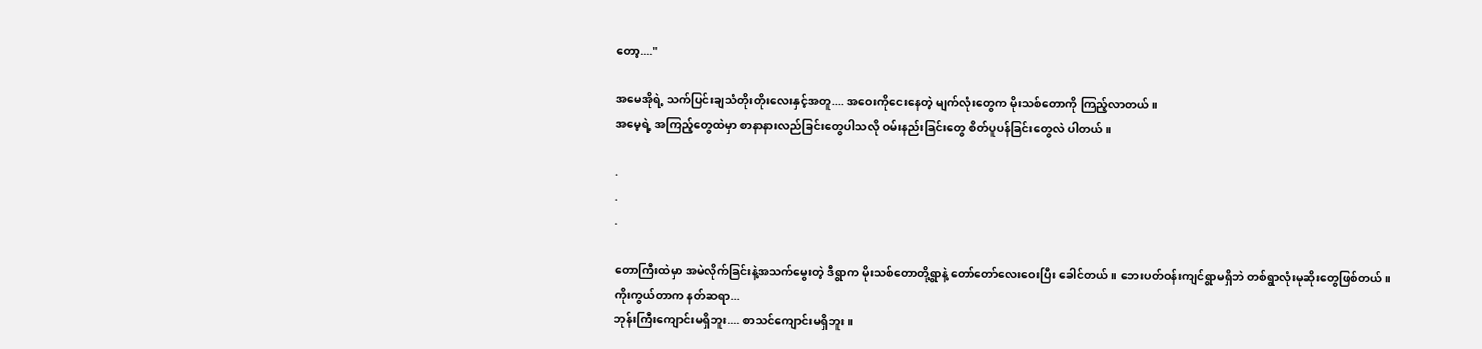တော့...."

အမေအိုရဲ့ သက်ပြင်းချသံတိုးတိုးလေးနှင့်အတူ.... အဝေးကိုငေးနေတဲ့ မျက်လုံးတွေက မိုးသစ်တောကို ကြည့်လာတယ်။
အမေ့ရဲ့ အကြည့်တွေထဲမှာ စာနာနားလည်ခြင်းတွေပါသလို ဝမ်းနည်းခြင်းတွေ စိတ်ပူပန်ခြင်းတွေလဲ ပါတယ်။

.
.
.

တောကြီးထဲမှာ အမဲလိုက်ခြင်းနဲ့အသက်မွေးတဲ့ ဒီရွာက မိုးသစ်တောတို့ရွာနဲ့ တော်တော်လေးဝေးပြီး ခေါင်တယ်။ ဘေးပတ်ဝန်းကျင်ရွာမရှိဘဲ တစ်ရွာလုံးမုဆိုးတွေဖြစ်တယ်။
ကိုးကွယ်တာက နတ်ဆရာ...
ဘုန်းကြီးကျောင်းမရှိဘူး.... စာသင်ကျောင်းမရှိဘူး။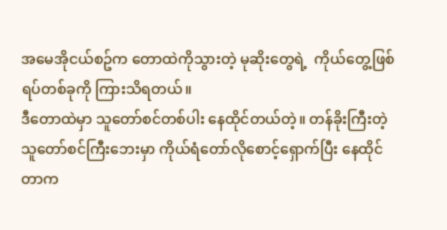အမေအိုငယ်စဥ်က တောထဲကိုသွားတဲ့ မုဆိုးတွေရဲ့  ကိုယ်တွေ့ဖြစ်ရပ်တစ်ခုကို ကြားသိရတယ်။
ဒီတောထဲမှာ သူတော်စင်တစ်ပါး နေထိုင်တယ်တဲ့။ တန်ခိုးကြီးတဲ့ သူတော်စင်ကြီးဘေးမှာ ကိုယ်ရံတော်လိုစောင့်ရှောက်ပြီး နေထိုင်တာက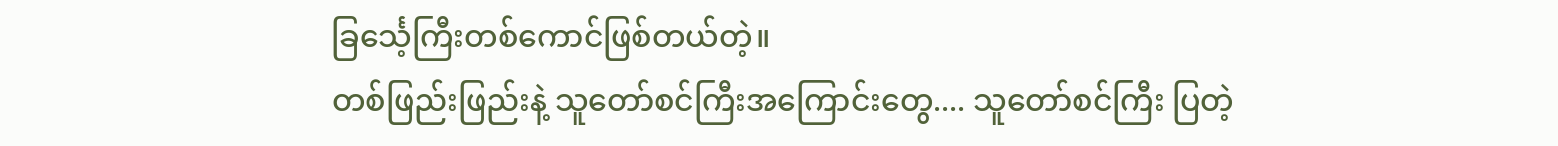ခြင်္သေ့ကြီးတစ်ကောင်ဖြစ်တယ်တဲ့။
တစ်ဖြည်းဖြည်းနဲ့ သူတော်စင်ကြီးအကြောင်းတွေ.... သူတော်စင်ကြီး ပြတဲ့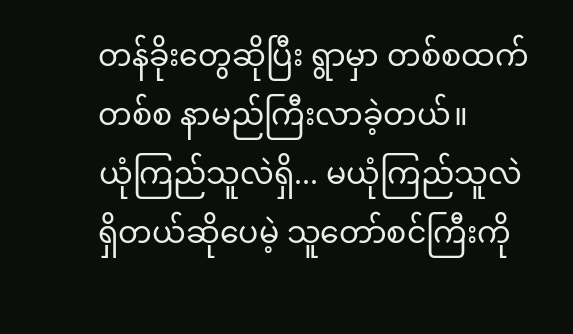တန်ခိုးတွေဆိုပြီး ရွာမှာ တစ်စထက်တစ်စ နာမည်ကြီးလာခဲ့တယ်။
ယုံကြည်သူလဲရှိ... မယုံကြည်သူလဲရှိတယ်ဆိုပေမဲ့ သူတော်စင်ကြီးကို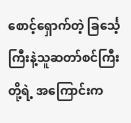စောင့်ရှောက်တဲ့ ခြင်္သေ့ကြီးနဲ့သူဆတာ်စင်ကြီးတို့ရဲ့ အကြောင်းက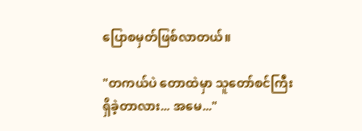ပြောစမှတ်ဖြစ်လာတယ်။

"တကယ်ပဲ တောထဲမှာ သူတော်စင်ကြီး ရှိခဲ့တာလား... အမေ..."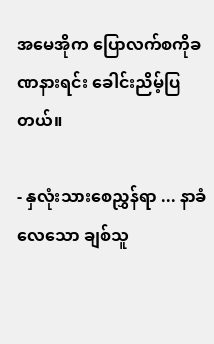အမေအိုက ပြောလက်စကိုခဏနားရင်း ခေါင်းညိမ့်ပြတယ်။

- နှလုံးသားစေညွှန်ရာ ... နာခံလေသော ချစ်သူ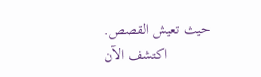حيث تعيش القصص. اكتشف الآن